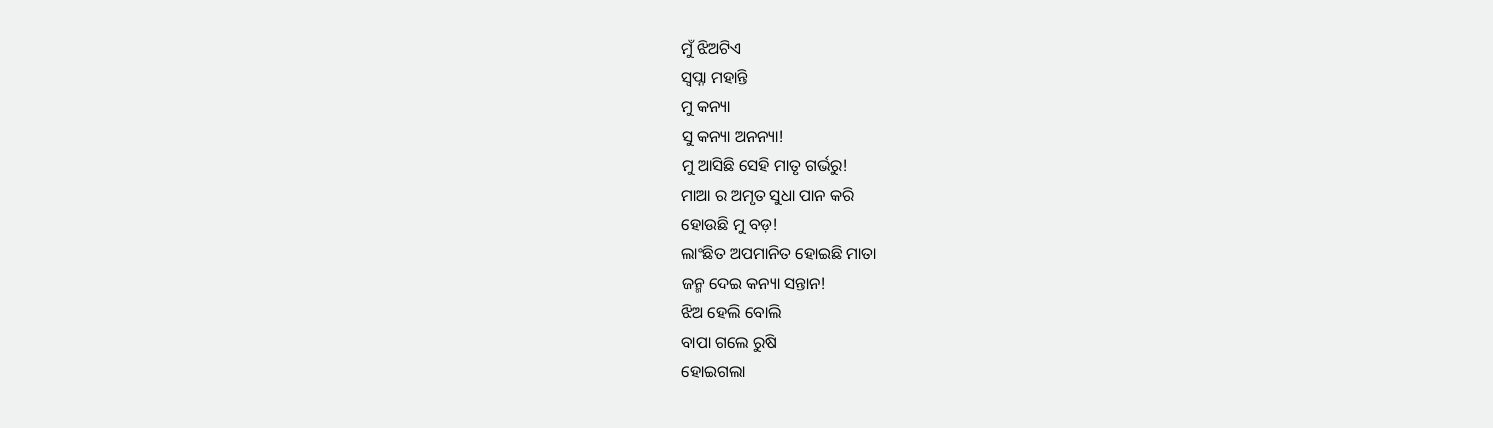ମୁଁ ଝିଅଟିଏ
ସ୍ୱପ୍ନା ମହାନ୍ତି
ମୁ କନ୍ୟା
ସୁ କନ୍ୟା ଅନନ୍ୟା!
ମୁ ଆସିଛି ସେହି ମାତୃ ଗର୍ଭରୁ!
ମାଆ ର ଅମୃତ ସୁଧା ପାନ କରି
ହୋଉଛି ମୁ ବଡ଼!
ଲାଂଛିତ ଅପମାନିତ ହୋଇଛି ମାତା
ଜନ୍ମ ଦେଇ କନ୍ୟା ସନ୍ତାନ!
ଝିଅ ହେଲି ବୋଲି
ବାପା ଗଲେ ରୁଷି
ହୋଇଗଲା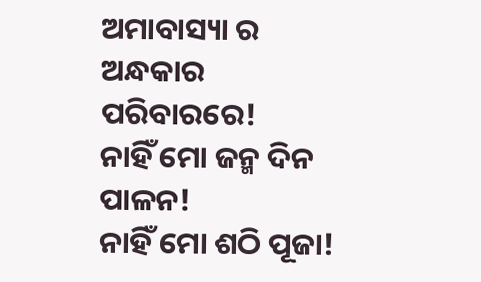ଅମାବାସ୍ୟା ର ଅନ୍ଧକାର ପରିବାରରେ!
ନାହିଁ ମୋ ଜନ୍ମ ଦିନ ପାଳନ!
ନାହିଁ ମୋ ଶଠି ପୂଜା!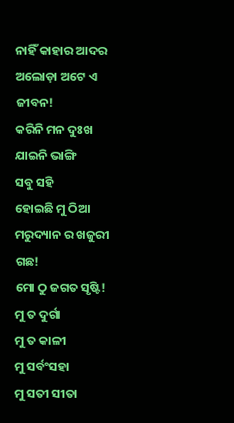ନାହିଁ କାହାର ଆଦର
ଅଲୋଡ଼ା ଅଟେ ଏ ଜୀବନ!
କରିନି ମନ ଦୁଃଖ
ଯାଇନି ଭାଙ୍ଗି
ସବୁ ସହି
ହୋଇଛି ମୁ ଠିଆ
ମରୁଦ୍ୟାନ ର ଖଜୁରୀ ଗଛ!
ମୋ ଠୁ ଜଗତ ସୃଷ୍ଟି!
ମୁ ତ ଦୁର୍ଗା
ମୁ ତ କାଳୀ
ମୁ ସର୍ବଂସହା
ମୁ ସତୀ ସୀତା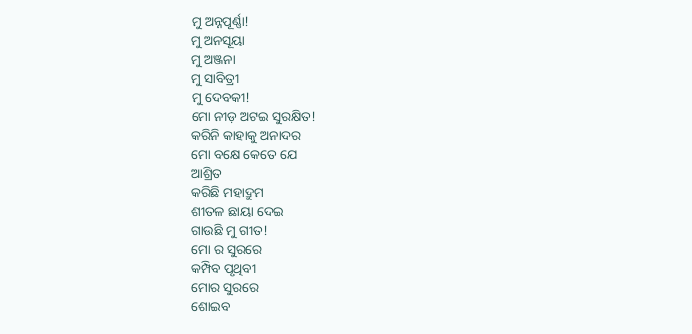ମୁ ଅନ୍ନପୂର୍ଣ୍ଣା!
ମୁ ଅନସୂୟା
ମୁ ଅଞ୍ଜନା
ମୁ ସାବିତ୍ରୀ
ମୁ ଦେବକୀ!
ମୋ ନୀଡ଼ ଅଟଇ ସୁରକ୍ଷିତ!
କରିନି କାହାକୁ ଅନାଦର
ମୋ ବକ୍ଷେ କେତେ ଯେ
ଆଶ୍ରିତ
କରିଛି ମହାଦ୍ରୁମ
ଶୀତଳ ଛାୟା ଦେଇ
ଗାଉଛି ମୁ ଗୀତ!
ମୋ ର ସୁରରେ
କମ୍ପିବ ପୃଥିବୀ
ମୋର ସୁରରେ
ଶୋଇବ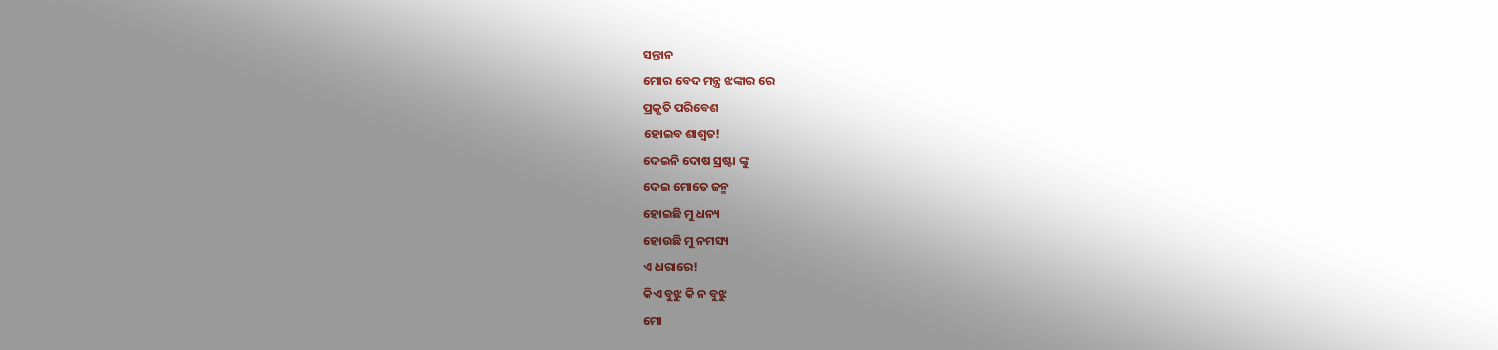ସନ୍ତାନ
ମୋର ବେଦ ମନ୍ତ୍ର ଝଙ୍କାର ରେ
ପ୍ରକୃତି ପରିବେଶ
ହୋଇବ ଶାଶ୍ୱତ!
ଦେଇନି ଦୋଷ ସ୍ରଷ୍ଟା ଙ୍କୁ
ଦେଇ ମୋତେ ଜନ୍ମ
ହୋଇଛି ମୁ ଧନ୍ୟ
ହୋଉଛି ମୁ ନମସ୍ୟ
ଏ ଧରାରେ!
କିଏ ବୁଝୁ କି ନ ବୁଝୁ
ମୋ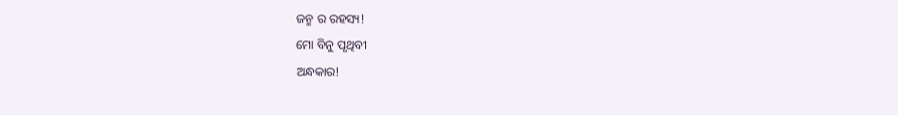ଜନ୍ମ ର ରହସ୍ୟ!
ମୋ ବିନୁ ପୃଥିବୀ
ଅନ୍ଧକାର!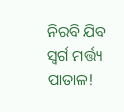ନିରବି ଯିବ ସ୍ୱର୍ଗ ମର୍ତ୍ତ୍ୟ ପାତାଳ!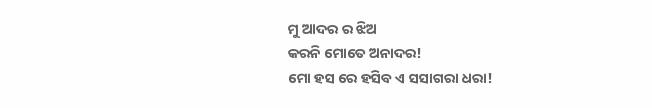ମୁ ଆଦର ର ଝିଅ
କରନି ମୋତେ ଅନାଦର!
ମୋ ହସ ରେ ହସିବ ଏ ସସାଗରା ଧରା!